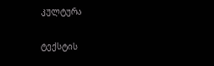კულტურა

ტექსტის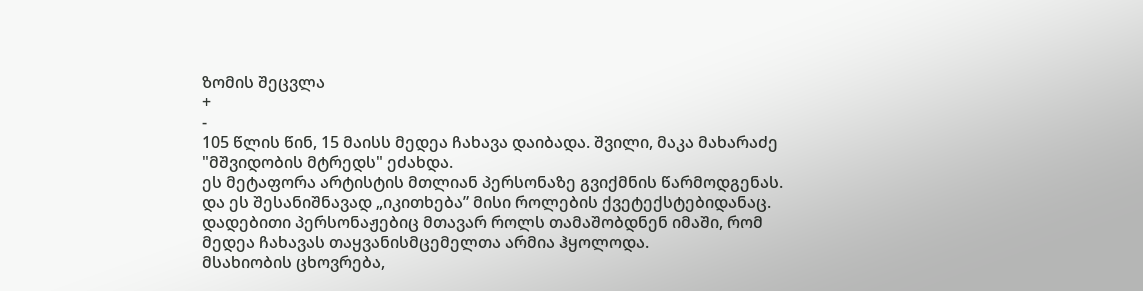ზომის შეცვლა
+
-
105 წლის წინ, 15 მაისს მედეა ჩახავა დაიბადა. შვილი, მაკა მახარაძე "მშვიდობის მტრედს" ეძახდა.
ეს მეტაფორა არტისტის მთლიან პერსონაზე გვიქმნის წარმოდგენას. და ეს შესანიშნავად „იკითხება” მისი როლების ქვეტექსტებიდანაც.
დადებითი პერსონაჟებიც მთავარ როლს თამაშობდნენ იმაში, რომ მედეა ჩახავას თაყვანისმცემელთა არმია ჰყოლოდა.
მსახიობის ცხოვრება,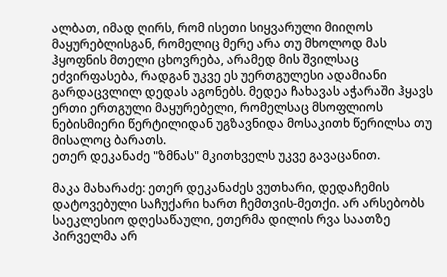ალბათ, იმად ღირს, რომ ისეთი სიყვარული მიიღოს მაყურებლისგან, რომელიც მერე არა თუ მხოლოდ მას ჰყოფნის მთელი ცხოვრება, არამედ მის შვილსაც ეძვირფასება, რადგან უკვე ეს უერთგულესი ადამიანი გარდაცვლილ დედას აგონებს. მედეა ჩახავას აჭარაში ჰყავს ერთი ერთგული მაყურებელი, რომელსაც მსოფლიოს ნებისმიერი წერტილიდან უგზავნიდა მოსაკითხ წერილსა თუ მისალოც ბარათს.
ეთერ დეკანაძე "ზმნას" მკითხველს უკვე გავაცანით.

მაკა მახარაძე: ეთერ დეკანაძეს ვუთხარი, დედაჩემის დატოვებული საჩუქარი ხართ ჩემთვის-მეთქი. არ არსებობს საეკლესიო დღესაწაული, ეთერმა დილის რვა საათზე პირველმა არ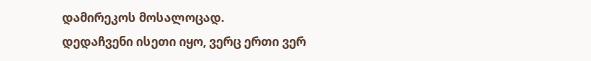დამირეკოს მოსალოცად.
დედაჩვენი ისეთი იყო, ვერც ერთი ვერ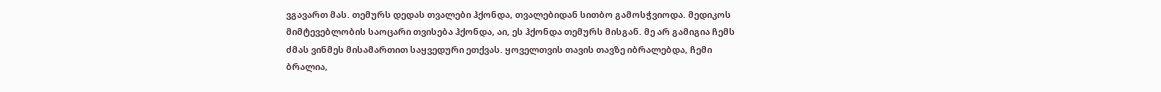ვგავართ მას. თემურს დედას თვალები ჰქონდა, თვალებიდან სითბო გამოსჭვიოდა. მედიკოს მიმტევებლობის საოცარი თვისება ჰქონდა, აი, ეს ჰქონდა თემურს მისგან. მე არ გამიგია ჩემს ძმას ვინმეს მისამართით საყვედური ეთქვას. ყოველთვის თავის თავზე იბრალებდა, ჩემი ბრალია,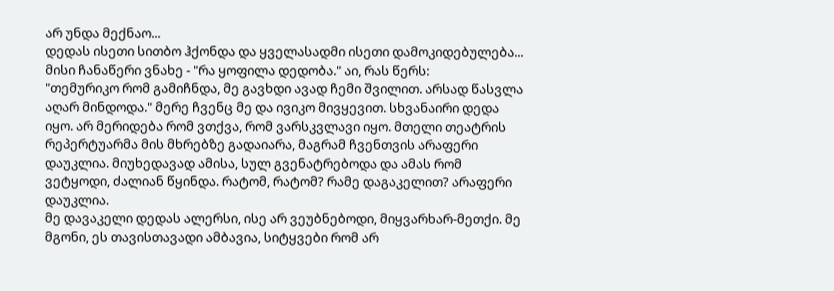არ უნდა მექნაო...
დედას ისეთი სითბო ჰქონდა და ყველასადმი ისეთი დამოკიდებულება...
მისი ჩანაწერი ვნახე - "რა ყოფილა დედობა." აი, რას წერს:
"თემურიკო რომ გამიჩნდა, მე გავხდი ავად ჩემი შვილით. არსად წასვლა აღარ მინდოდა." მერე ჩვენც მე და ივიკო მივყევით. სხვანაირი დედა იყო. არ მერიდება რომ ვთქვა, რომ ვარსკვლავი იყო. მთელი თეატრის რეპერტუარმა მის მხრებზე გადაიარა, მაგრამ ჩვენთვის არაფერი დაუკლია. მიუხედავად ამისა, სულ გვენატრებოდა და ამას რომ ვეტყოდი, ძალიან წყინდა. რატომ, რატომ? რამე დაგაკელით? არაფერი დაუკლია.
მე დავაკელი დედას ალერსი, ისე არ ვეუბნებოდი, მიყვარხარ-მეთქი. მე მგონი, ეს თავისთავადი ამბავია, სიტყვები რომ არ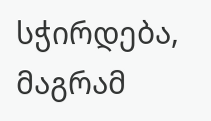სჭირდება, მაგრამ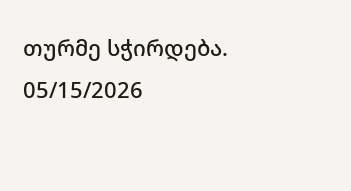თურმე სჭირდება.
05/15/2026